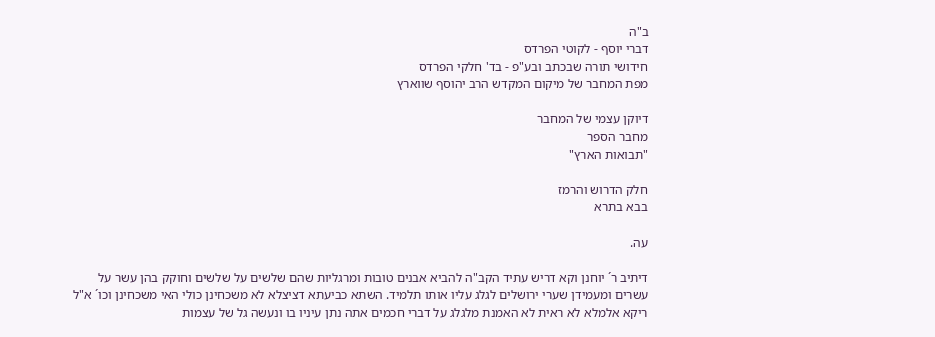ב"ה
דברי יוסף - לקוטי הפרדס
חידושי תורה שבכתב ובע"פ - בד' חלקי הפרדס
מפת המחבר של מיקום המקדש הרב יהוסף שווארץ

דיוקן עצמי של המחבר
מחבר הספר
"תבואות הארץ"

חלק הדרוש והרמז
בבא בתרא

עה.

דיתיב ר´ יוחנן וקא דריש עתיד הקב"ה להביא אבנים טובות ומרגליות שהם שלשים על שלשים וחוקק בהן עשר על עשרים ומעמידן שערי ירושלים לגלג עליו אותו תלמיד. השתא כביעתא דציצלא לא משכחינן כולי האי משכחינן וכו´ א"ל ריקא אלמלא לא ראית לא האמנת מלגלג על דברי חכמים אתה נתן עיניו בו ונעשה גל של עצמות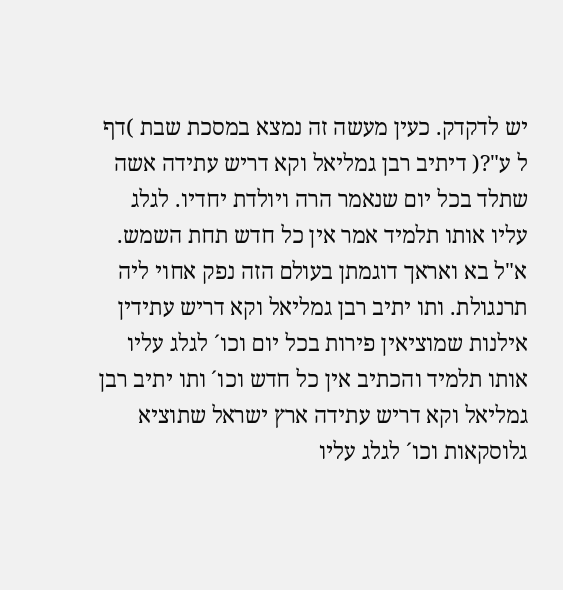יש לדקדק. כעין מעשה זה נמצא במסכת שבת )דף ל ע"?( דיתיב רבן גמליאל וקא דריש עתידה אשה שתלד בכל יום שנאמר הרה ויולדת יחדיו. לגלג עליו אותו תלמיד אמר אין כל חדש תחת השמש. א"ל בא ואראך דוגמתן בעולם הזה נפק אחוי ליה תרנגולת. ותו יתיב רבן גמליאל וקא דריש עתידין אילנות שמוציאין פירות בכל יום וכו´ לגלג עליו אותו תלמיד והכתיב אין כל חדש וכו´ ותו יתיב רבן גמליאל וקא דריש עתידה ארץ ישראל שתוציא גלוסקאות וכו´ לגלג עליו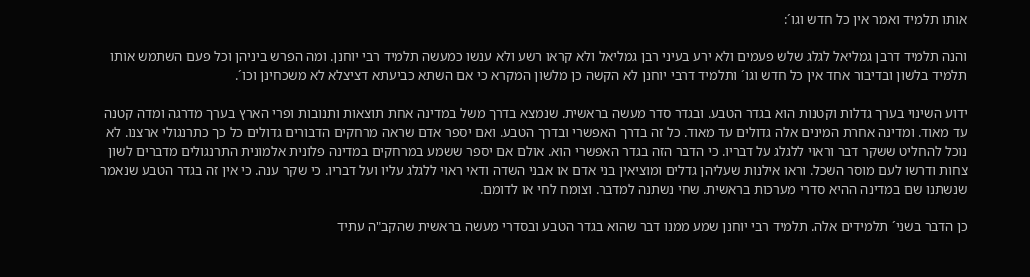אותו תלמיד ואמר אין כל חדש וגו´:

והנה תלמיד דרבן גמליאל לגלג שלש פעמים ולא ירע בעיני רבן גמליאל ולא קראו רשע ולא ענשו כמעשה תלמיד רבי יוחנן. ומה הפרש ביניהן וכל פעם השתמש אותו תלמיד בלשון ובדיבור אחד אין כל חדש וגו´ ותלמיד דרבי יוחנן לא הקשה כן מלשון המקרא כי אם השתא כביעתא דציצלא לא משכחינן וכו´.

ידוע השינוי בערך גדלות וקטנות הוא בגדר הטבע. ובגדר סדר מעשה בראשית. שנמצא בדרך משל במדינה אחת תוצאות ותנובות ופרי הארץ בערך מדרגה ומדה קטנה עד מאוד. ומדינה אחרת המינים אלה גדולים עד מאוד. כל זה בדרך האפשרי ובדרך הטבע. ואם יספר אדם שראה מרחקים הדבורים גדולים כל כך כתרנגולי ארצנו. לא נוכל להחליט ששקר דבר וראוי ללגלג על דבריו. כי הדבר הזה בגדר האפשרי הוא. אולם אם יספר ששמע במרחקים במדינה פלונית אלמונית התרנגולים מדברים לשון צחות ודרשו לעם מוסר השכל. וראו אילנות שעליהן גדלים ומוציאין בני אדם או אבני השדה ודאי ראוי ללגלג עליו ועל דבריו. כי שקר ענה. כי אין זה בגדר הטבע שנאמר שנשתנו שם במדינה ההיא סדרי מערכות בראשית. שחי נשתנה למדבר. וצומח לחי או לדומם.

כן הדבר בשני´ תלמידים אלה. תלמיד רבי יוחנן שמע ממנו דבר שהוא בגדר הטבע ובסדרי מעשה בראשית שהקב"ה עתיד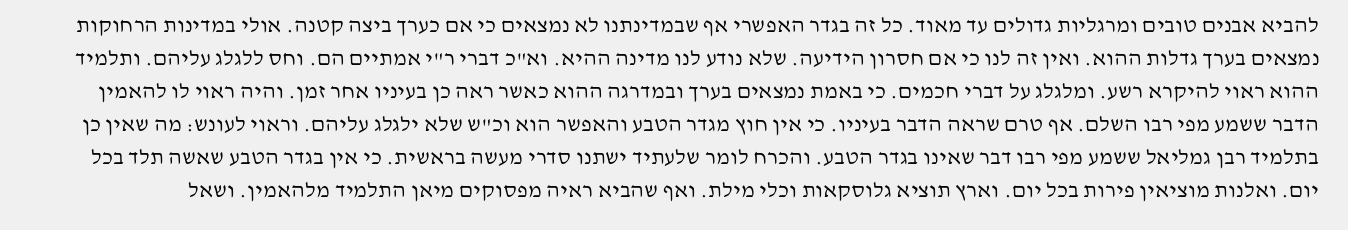להביא אבנים טובים ומרגליות גדולים עד מאוד. כל זה בגדר האפשרי אף שבמדינתנו לא נמצאים כי אם כערך ביצה קטנה. אולי במדינות הרחוקות נמצאים בערך גדלות ההוא. ואין זה לנו כי אם חסרון הידיעה. שלא נודע לנו מדינה ההיא. וא"כ דברי ר"י אמתיים הם. וחס ללגלג עליהם. ותלמיד ההוא ראוי להיקרא רשע. ומלגלג על דברי חכמים. כי באמת נמצאים בערך ובמדרגה ההוא כאשר ראה כן בעיניו אחר זמן. והיה ראוי לו להאמין הדבר ששמע מפי רבו השלם. אף טרם שראה הדבר בעיניו. כי אין חוץ מגדר הטבע והאפשר הוא וכ"ש שלא ילגלג עליהם. וראוי לעונש: מה שאין כן בתלמיד רבן גמליאל ששמע מפי רבו דבר שאינו בגדר הטבע. והכרח לומר שלעתיד ישתנו סדרי מעשה בראשית. כי אין בגדר הטבע שאשה תלד בכל יום. ואלנות מוציאין פירות בכל יום. וארץ תוציא גלוסקאות וכלי מילת. ואף שהביא ראיה מפסוקים מיאן התלמיד מלהאמין. ושאל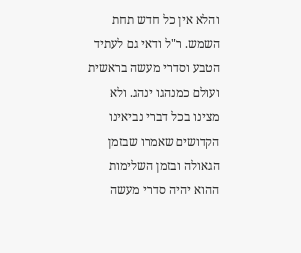והלא אין כל חדש תחת השמש. ר"ל ודאי גם לעתיד הטבע וסדרי מעשה בראשית ועולם כמנהגו ינהג. ולא מצינו בכל דברי נביאינו הקדושים שאמרו שבזמן הגאולה ובזמן השלימות ההוא יהיה סדרי מעשה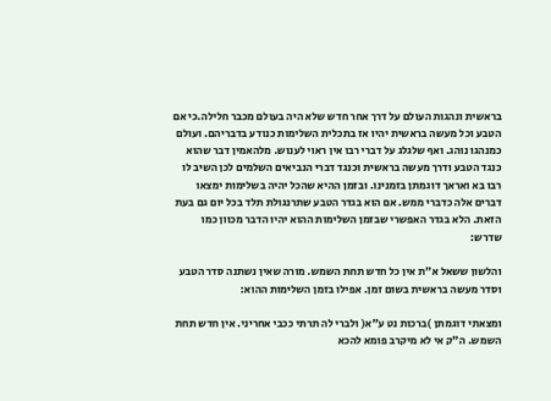בראשית ונהגות העולם על דרך אחר חדש שלא היה בעולם מכבר חלילה.כי אם הטבע וכל מעשה בראשית יהיו אז בתכלית השלימות כנודע בדבריהם. ועולם כמנהגו נוהג. ואף שלגלג על דברי רבו אין ראוי לענוש. מלהאמין דבר שהוא כנגד הטבע ודרך מעשה בראשית וכנגד דברי הנביאים השלמים לכן השיב לו רבו בא ואראך דוגמתן בזמנינו. ובזמן ההיא שהכל יהיה בשלימות ימצאו דברים אלה כדברי ממש. אם הוא בגדר הטבע שתרנגולת תלד בכל יום גם בעת הזאת. הלא בגדר האפשרי שבזמן השלימות ההוא יהיו הדבר מכוון כמו שדרש:

והלשון ששאל א"ת אין כל חדש תחת השמש. מורה שאין נשתנה סדר הטבע וסדר מעשה בראשית בשום זמן. אפילו בזמן השלימות ההוא:

ומצאתי דוגמתן )ברכות נט ע"א( ולברי לה תרתי ככבי אחריני. אין חדש תחת השמש. ה"ק אי לא מיקרב פומא להכא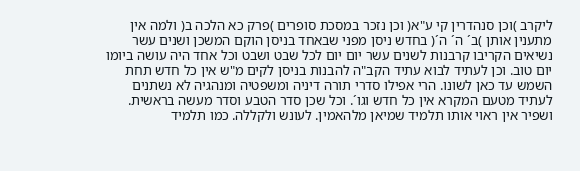ליקרב )וכן סנהדרין קי ע"א( וכן נזכר במסכת סופרים )פרק כא הלכה ב( ולמה אין מתענין אותן )ב´ ה´ ה´( בחדש ניסן מפני שבאחד בניסן הוקם המשכן ושנים עשר נשיאים הקריבו קרבנות לשנים עשר יום יום לכל שבט ושבט וכל אחד היה עושה ביומו יום טוב. וכן לעתיד לבוא עתיד הקב"ה להבנות בניסן לקים מ"ש אין כל חדש תחת השמש עד כאן לשונו. הרי אפילו סדרי תורה דיניה ומשפטיה ומנהגיה לא נשתנים לעתיד מטעם המקרא אין כל חדש וגו´. וכל שכן סדר הטבע וסדר מעשה בראשית. ושפיר אין ראוי אותו תלמיד שמיאן מלהאמין. לעונש ולקללה. כמו תלמיד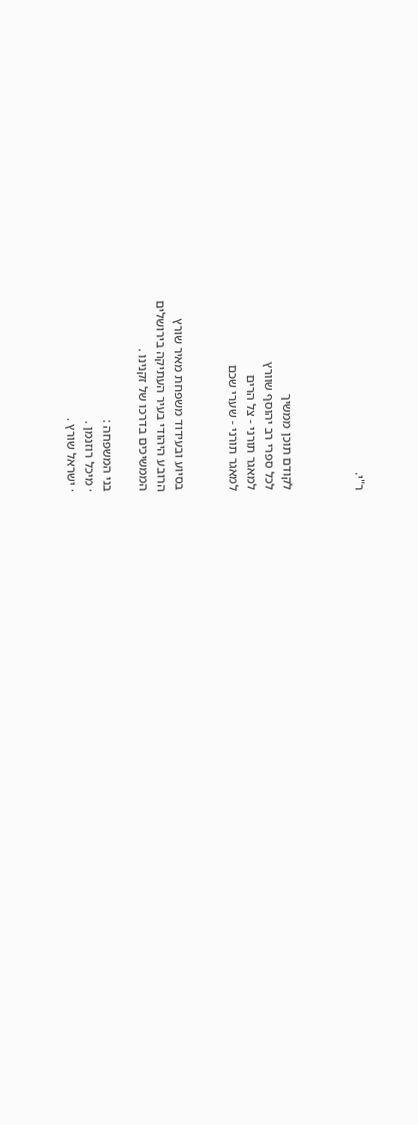ר"י.



לקודם תוכן ממשיך
לכל ספרי רב יהוסף שוורץ
למאגר תורני - צל הרים
למאגר תורני - שערי שכם


בסיוע ובעידוד משפחת מאיר שורץ
הרובע היהודי בעיר העתיקה בירושלים
הממשיכים בדרכו של זקנינו .

בני המשפחה :
· מיכל רוזנמן .
· ישראל שורץ .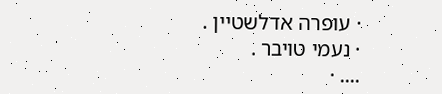· עופרה אדלשטיין .
· נעמי טויבר .
.... ·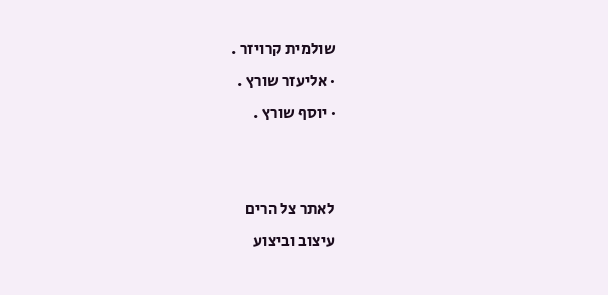שולמית קרויזר .
· אליעזר שורץ .
· יוסף שורץ .


לאתר צל הרים
עיצוב וביצוע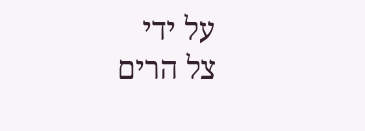על ידי
צל הרים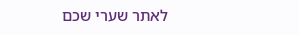לאתר שערי שכם